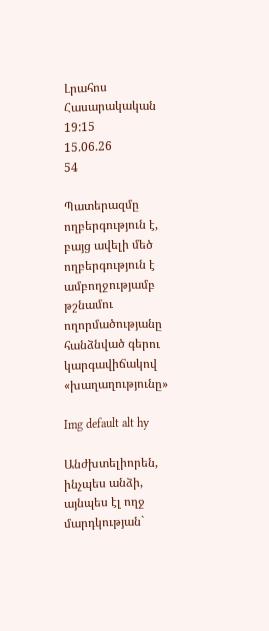Լրահոս
Հասարակական
19:15
15.06.26
54

Պատերազմը ողբերգություն է, բայց ավելի մեծ ողբերգություն է ամբողջությամբ թշնամու ողորմածությանը հանձնված գերու կարգավիճակով «խաղաղությունը»

Img default alt hy

Անժխտելիորեն, ինչպես անձի, այնպես էլ ողջ մարդկության`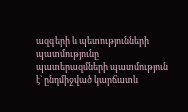ազգերի և պետությունների պատմությունը պատերազմների պատմություն է` ընդմիջված կարճատև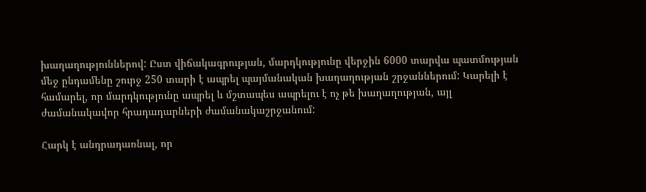խաղաղություններով: Ըստ վիճակագրության, մարդկությունը վերջին 6000 տարվա պատմության մեջ ընդամենը շուրջ 250 տարի է ապրել պայմանական խաղաղության շրջաններում: Կարելի է համարել, որ մարդկությունը ապրել և մշտապես ապրելու է ոչ թե խաղաղության, այլ ժամանակավոր հրադադարների ժամանակաշրջանում:

Հարկ է անդրադառնալ, որ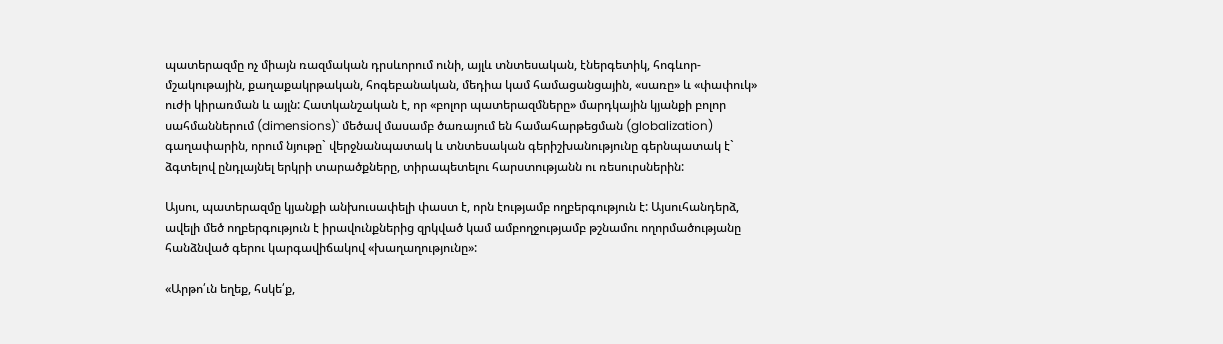պատերազմը ոչ միայն ռազմական դրսևորում ունի, այլև տնտեսական, էներգետիկ, հոգևոր-մշակութային, քաղաքակրթական, հոգեբանական, մեդիա կամ համացանցային, «սառը» և «փափուկ» ուժի կիրառման և այլն: Հատկանշական է, որ «բոլոր պատերազմները» մարդկային կյանքի բոլոր սահմաններում (dimensions)` մեծավ մասամբ ծառայում են համահարթեցման (globalization) գաղափարին, որում նյութը` վերջնանպատակ և տնտեսական գերիշխանությունը գերնպատակ է` ձգտելով ընդլայնել երկրի տարածքները, տիրապետելու հարստությանն ու ռեսուրսներին:

Այսու, պատերազմը կյանքի անխուսափելի փաստ է, որն էությամբ ողբերգություն է: Այսուհանդերձ, ավելի մեծ ողբերգություն է իրավունքներից զրկված կամ ամբողջությամբ թշնամու ողորմածությանը հանձնված գերու կարգավիճակով «խաղաղությունը»:

«Արթո՛ւն եղեք, հսկե՛ք,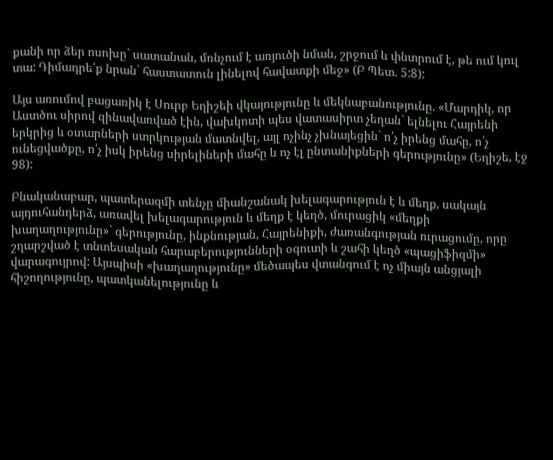քանի որ ձեր ոսոխը` սատանան, մռնչում է առյուծի նման, շրջում և փնտրում է, թե ում կուլ տա: Դիմադրե՛ք նրան` հաստատուն լինելով հավատքի մեջ» (Բ Պետ. 5:8):

Այս առումով բացառիկ է Սուրբ Եղիշեի վկայությունը և մեկնաբանությունը. «Մարդիկ, որ Աստծու սիրով զինավառված էին, վախկոտի պես վատասիրտ չեղան` ելնելու Հայրենի երկրից և օտարների ստրկության մատնվել, այլ ոչինչ չխնայեցին` ո՛չ իրենց մահը, ո՛չ ունեցվածքը, ո՛չ իսկ իրենց սիրելիների մահը և ոչ էլ ընտանիքների գերությունը» (Եղիշե, էջ 98):

Բնականաբար, պատերազմի տենչը միանշանակ խելագարություն է և մեղք, սակայն այդուհանդերձ, առավել խելագարություն և մեղք է կեղծ, մուրացիկ «մեղքի խաղաղությունը»` գերությունը, ինքնության, Հայրենիքի, ժառանգության ուրացումը, որը շղարշված է տնտեսական հարաբերությունների օգուտի և շահի կեղծ «պացիֆիզմի» վարագույրով: Այսպիսի «խաղաղությունը» մեծապես վտանգում է ոչ միայն անցյալի հիշողությունը, պատկանելությունը և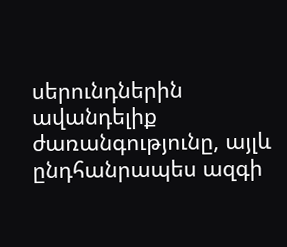սերունդներին ավանդելիք ժառանգությունը, այլև ընդհանրապես ազգի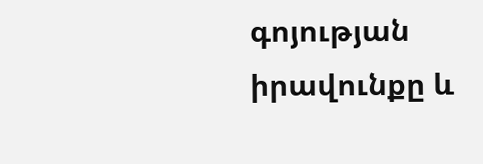գոյության իրավունքը և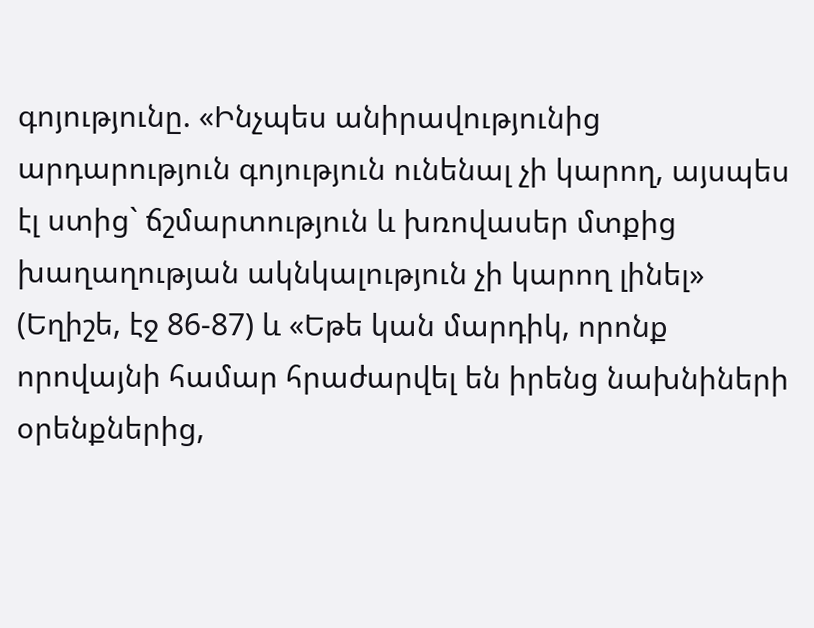գոյությունը. «Ինչպես անիրավությունից արդարություն գոյություն ունենալ չի կարող, այսպես էլ ստից` ճշմարտություն և խռովասեր մտքից խաղաղության ակնկալություն չի կարող լինել» (Եղիշե, էջ 86-87) և «Եթե կան մարդիկ, որոնք որովայնի համար հրաժարվել են իրենց նախնիների օրենքներից,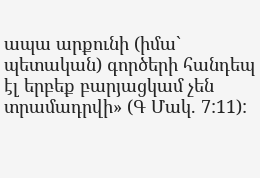ապա արքունի (իմա` պետական) գործերի հանդեպ էլ երբեք բարյացկամ չեն տրամադրվի» (Գ Մակ. 7:11):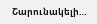Շարունակելի…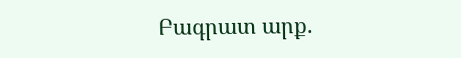Բագրատ արք.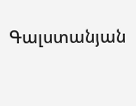Գալստանյան